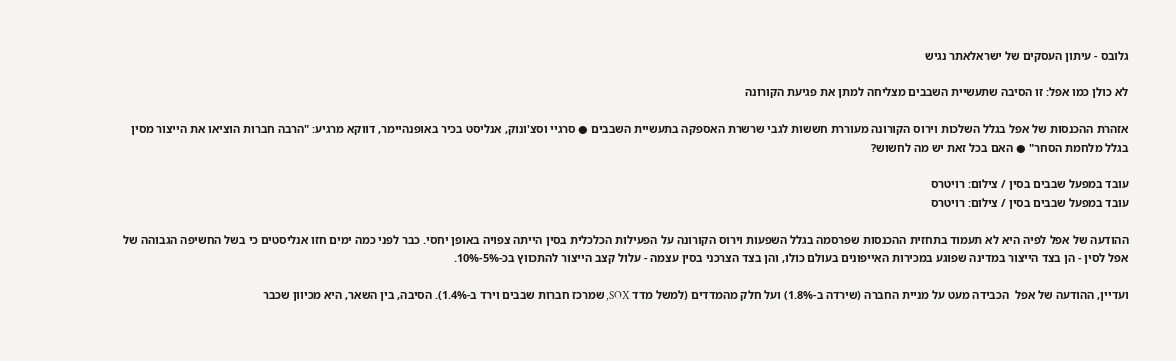גלובס - עיתון העסקים של ישראלאתר נגיש

לא כולן כמו אפל: זו הסיבה שתעשיית השבבים מצליחה למתן את פגיעת הקורונה

אזהרת ההכנסות של אפל בגלל השלכות וירוס הקורונה מעוררת חששות לגבי שרשרת האספקה בתעשיית השבבים ● סרגיי וסצ'ונוק, אנליסט בכיר באופנהיימר, דווקא מרגיע: "הרבה חברות הוציאו את הייצור מסין בגלל מלחמת הסחר" ● האם בכל זאת יש מה לחשוש?

עובד במפעל שבבים בסין / צילום: רויטרס
עובד במפעל שבבים בסין / צילום: רויטרס

ההודעה של אפל לפיה היא לא תעמוד בתחזית ההכנסות שפרסמה בגלל השפעות וירוס הקורונה על הפעילות הכלכלית בסין הייתה צפויה באופן יחסי. כבר לפני כמה ימים חזו אנליסטים כי בשל החשיפה הגבוהה של אפל לסין - הן בצד הייצור במדינה שפוגע במכירות האייפונים בעולם כולו, והן בצד הצרכני בסין עצמה - עלול קצב הייצור להתכווץ בכ-5%-10%.

ועדיין, ההודעה של אפל  הכבידה מעט על מניית החברה (שירדה ב-1.8%) ועל חלק מהמדדים (למשל מדד SOX, שמרכז חברות שבבים וירד ב-1.4%). הסיבה, בין השאר, היא מכיוון שכבר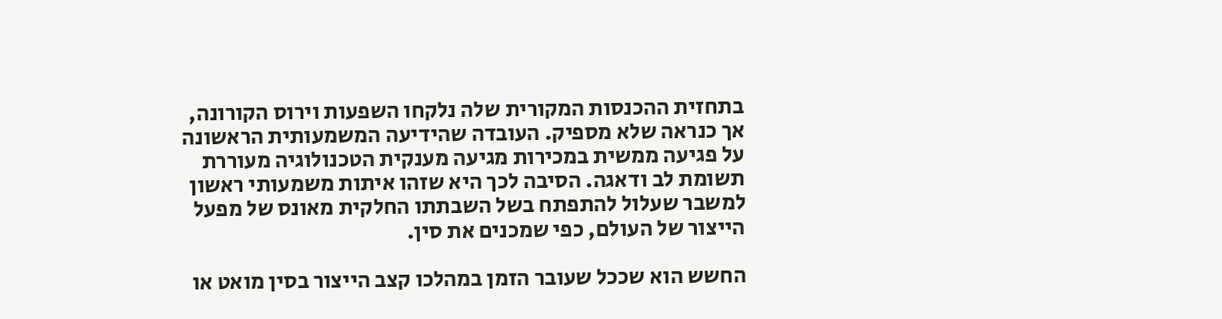בתחזית ההכנסות המקורית שלה נלקחו השפעות וירוס הקורונה, אך כנראה שלא מספיק. העובדה שהידיעה המשמעותית הראשונה על פגיעה ממשית במכירות מגיעה מענקית הטכנולוגיה מעוררת תשומת לב ודאגה. הסיבה לכך היא שזהו איתות משמעותי ראשון למשבר שעלול להתפתח בשל השבתתו החלקית מאונס של מפעל הייצור של העולם, כפי שמכנים את סין.

החשש הוא שככל שעובר הזמן במהלכו קצב הייצור בסין מואט או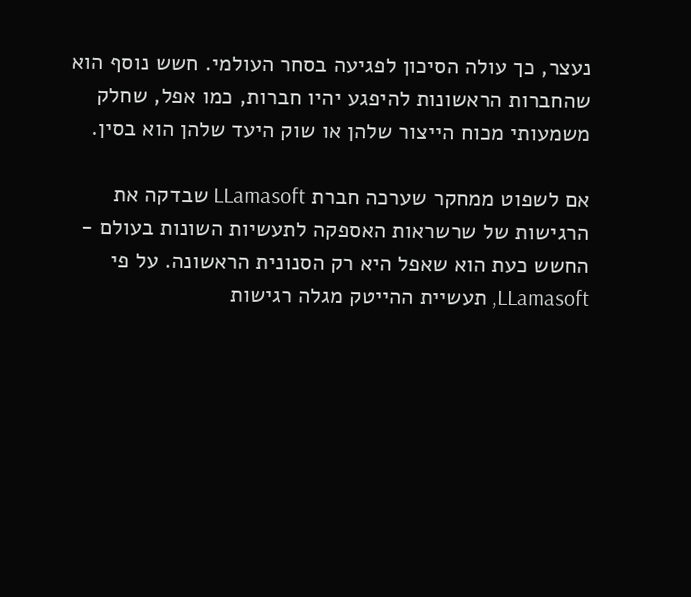נעצר, כך עולה הסיכון לפגיעה בסחר העולמי. חשש נוסף הוא שהחברות הראשונות להיפגע יהיו חברות, כמו אפל, שחלק משמעותי מכוח הייצור שלהן או שוק היעד שלהן הוא בסין.

אם לשפוט ממחקר שערכה חברת LLamasoft שבדקה את הרגישות של שרשראות האספקה לתעשיות השונות בעולם - החשש כעת הוא שאפל היא רק הסנונית הראשונה. על פי LLamasoft, תעשיית ההייטק מגלה רגישות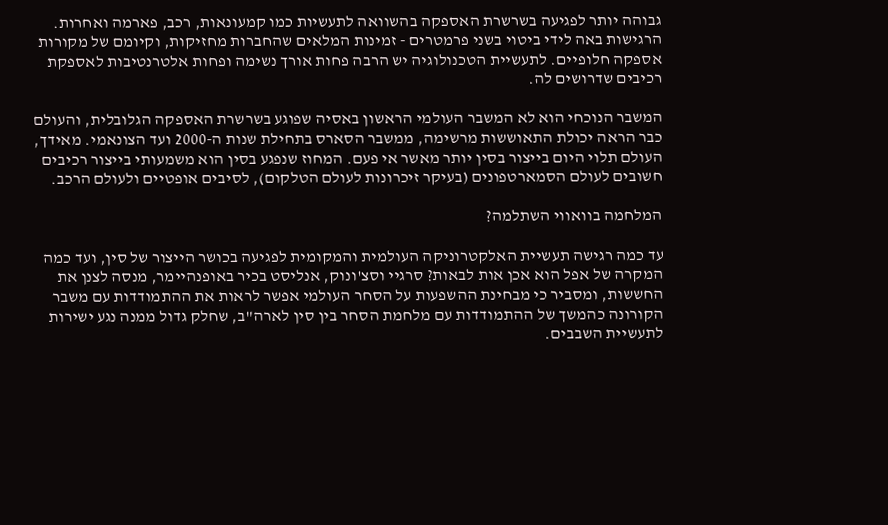גבוהה יותר לפגיעה בשרשרת האספקה בהשוואה לתעשיות כמו קמעונאות, רכב, פארמה ואחרות. הרגישות באה לידי ביטוי בשני פרמטרים - זמינות המלאים שהחברות מחזיקות, וקיומם של מקורות אספקה חלופיים. לתעשיית הטכנולוגיה יש הרבה פחות אורך נשימה ופחות אלטרנטיבות לאספקת רכיבים שדרושים לה.

המשבר הנוכחי הוא לא המשבר העולמי הראשון באסיה שפוגע בשרשרת האספקה הגלובלית, והעולם כבר הראה יכולת התאוששות מרשימה, ממשבר הסארס בתחילת שנות ה-2000 ועד הצונאמי. מאידך, העולם תלוי היום בייצור בסין יותר מאשר אי פעם. המחוז שנפגע בסין הוא משמעותי בייצור רכיבים חשובים לעולם הסמארטפונים (בעיקר זיכרונות לעולם הטלקום), לסיבים אופטיים ולעולם הרכב.

המלחמה בוואווי השתלמה?

עד כמה רגישה תעשיית האלקטרוניקה העולמית והמקומית לפגיעה בכושר הייצור של סין, ועד כמה המקרה של אפל הוא אכן אות לבאות? סרגיי וסצ'ונוק, אנליסט בכיר באופנהיימר, מנסה לצנן את החששות, ומסביר כי מבחינת ההשפעות על הסחר העולמי אפשר לראות את ההתמודדות עם משבר הקורונה כהמשך של ההתמודדות עם מלחמת הסחר בין סין לארה"ב, שחלק גדול ממנה נגע ישירות לתעשיית השבבים.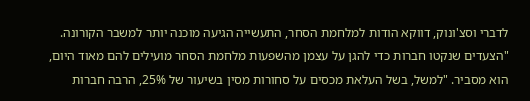לדברי וסצ'ונוק, דווקא הודות למלחמת הסחר, התעשייה הגיעה מוכנה יותר למשבר הקורונה. "הצעדים שנקטו חברות כדי להגן על עצמן מהשפעות מלחמת הסחר מועילים להם מאוד היום, הוא מסביר. "למשל, בשל העלאת מכסים על סחורות מסין בשיעור של 25%, הרבה חברות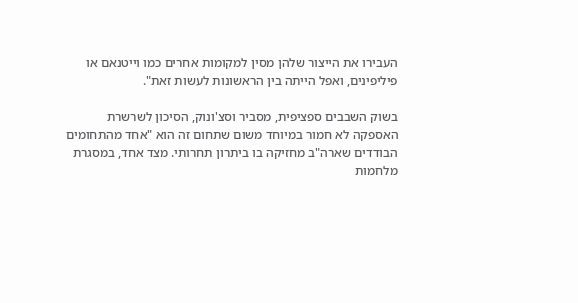העבירו את הייצור שלהן מסין למקומות אחרים כמו וייטנאם או פיליפינים, ואפל הייתה בין הראשונות לעשות זאת".

בשוק השבבים ספציפית, מסביר וסצ'ונוק, הסיכון לשרשרת האספקה לא חמור במיוחד משום שתחום זה הוא "אחד מהתחומים הבודדים שארה"ב מחזיקה בו ביתרון תחרותי. מצד אחד, במסגרת מלחמות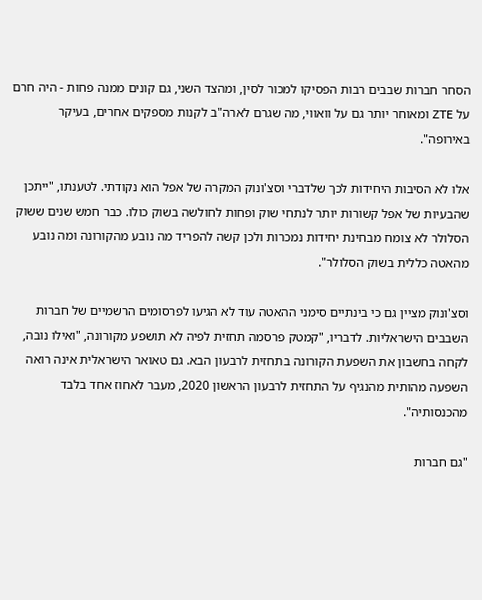הסחר חברות שבבים רבות הפסיקו למכור לסין, ומהצד השני, גם קונים ממנה פחות - היה חרם על ZTE ומאוחר יותר גם על וואווי, מה שגרם לארה"ב לקנות מספקים אחרים, בעיקר באירופה".

אלו לא הסיבות היחידות לכך שלדברי וסצ'ונוק המקרה של אפל הוא נקודתי. לטענתו, "ייתכן שהבעיות של אפל קשורות יותר לנתחי שוק ופחות לחולשה בשוק כולו. כבר חמש שנים ששוק הסלולר לא צומח מבחינת יחידות נמכרות ולכן קשה להפריד מה נובע מהקורונה ומה נובע מהאטה כללית בשוק הסלולר".

וסצ'ונוק מציין גם כי בינתיים סימני ההאטה עוד לא הגיעו לפרסומים הרשמיים של חברות השבבים הישראליות. לדבריו, "קמטק פרסמה תחזית לפיה לא תושפע מקורונה, "ואילו נובה, לקחה בחשבון את השפעת הקורונה בתחזית לרבעון הבא. גם טאואר הישראלית אינה רואה השפעה מהותית מהנגיף על התחזית לרבעון הראשון 2020, מעבר לאחוז אחד בלבד מהכנסותיה".

"גם חברות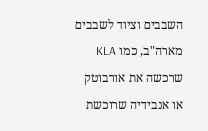השבבים וציוד לשבבים מארה"ב, כמו KLA שרכשה את אורבוטק או אנבידיה שרוכשת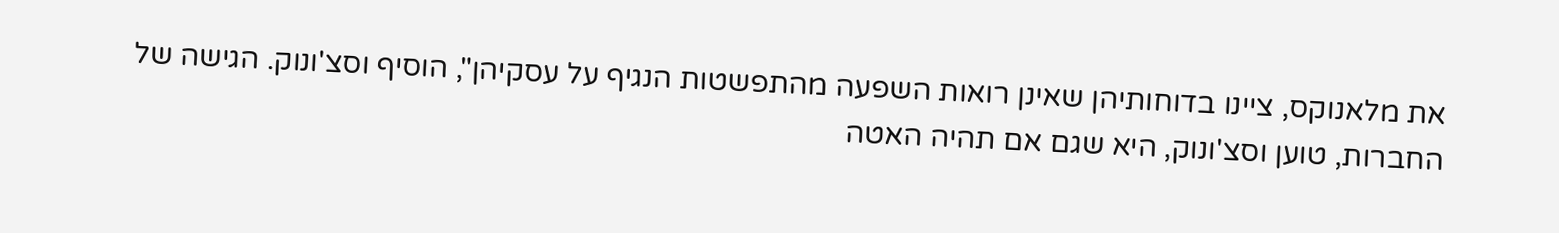את מלאנוקס, ציינו בדוחותיהן שאינן רואות השפעה מהתפשטות הנגיף על עסקיהן", הוסיף וסצ'ונוק. הגישה של החברות, טוען וסצ'ונוק, היא שגם אם תהיה האטה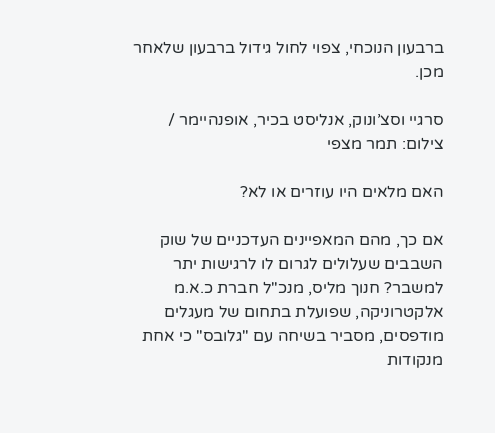ברבעון הנוכחי, צפוי לחול גידול ברבעון שלאחר מכן.

סרגיי וסצ’ונוק, אנליסט בכיר, אופנהיימר / צילום: תמר מצפי

האם מלאים היו עוזרים או לא?

אם כך, מהם המאפיינים העדכניים של שוק השבבים שעלולים לגרום לו לרגישות יתר למשבר? חנוך מליס, מנכ"ל חברת כ.א.מ אלקטרוניקה, שפועלת בתחום של מעגלים מודפסים, מסביר בשיחה עם "גלובס" כי אחת מנקודות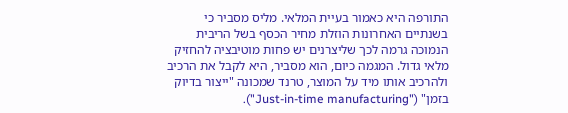התורפה היא כאמור בעיית המלאי. מליס מסביר כי בשנתיים האחרונות הוזלת מחיר הכסף בשל הריבית הנמוכה גרמה לכך שליצרנים יש פחות מוטיבציה להחזיק מלאי גדול. המגמה כיום, הוא מסביר, היא לקבל את הרכיב ולהרכיב אותו מיד על המוצר, טרנד שמכונה "ייצור בדיוק בזמן" ("Just-in-time manufacturing").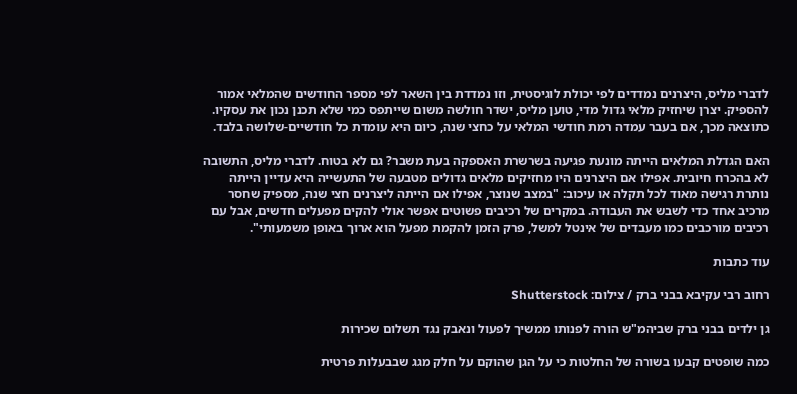לדברי מליס, היצרנים נמדדים לפי יכולת לוגיסטית, וזו נמדדת בין השאר לפי מספר החודשים שהמלאי אמור להספיק. יצרן שיחזיק מלאי גדול מדי, טוען מליס, ישדר חולשה משום שייתפס כמי שלא תכנן נכון את עסקיו. כתוצאה מכך, אם בעבר עמדה רמת חודשי המלאי על כחצי שנה, כיום היא עומדת כל חודשיים-שלושה בלבד.

האם הגדלת המלאים הייתה מונעת פגיעה בשרשרת האספקה בעת משבר? גם לא בטוח. לדברי מליס, התשובה לא בהכרח חיובית. אפילו אם היצרנים היו מחזיקים מלאים גדולים מטבעה של התעשייה היא עדיין הייתה נותרת רגישה מאוד לכל תקלה או עיכוב: "במצב שנוצר, אפילו אם הייתה ליצרנים חצי שנה, מספיק שחסר מרכיב אחד כדי לשבש את העבודה. במקרים של רכיבים פשוטים אפשר אולי להקים מפעלים חדשים, אבל עם רכיבים מורכבים כמו מעבדים של אינטל למשל, פרק הזמן להקמת מפעל הוא ארוך באופן משמעותי".

עוד כתבות

רחוב רבי עקיבא בבני ברק / צילום: Shutterstock

גן ילדים בבני ברק שביהמ"ש הורה לפנותו ממשיך לפעול ונאבק נגד תשלום שכירות

כמה שופטים קבעו בשורה של החלטות כי על הגן שהוקם על חלק מגג שבבעלות פרטית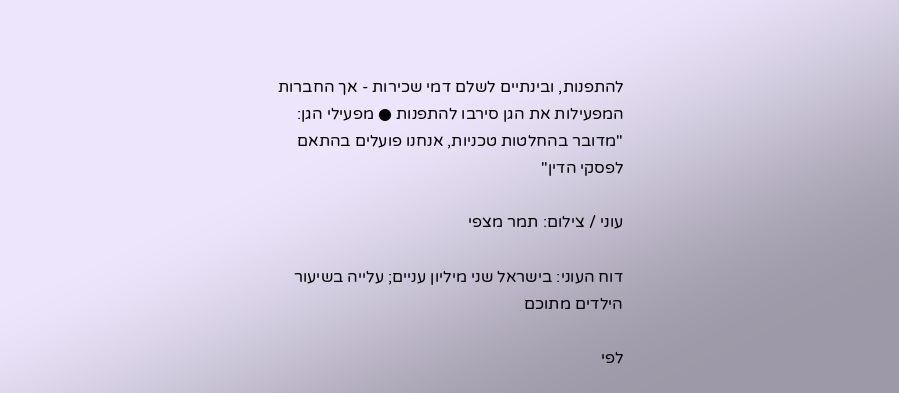להתפנות, ובינתיים לשלם דמי שכירות - אך החברות המפעילות את הגן סירבו להתפנות ● מפעילי הגן: "מדובר בהחלטות טכניות, אנחנו פועלים בהתאם לפסקי הדין"

עוני / צילום: תמר מצפי

דוח העוני: בישראל שני מיליון עניים; עלייה בשיעור הילדים מתוכם

לפי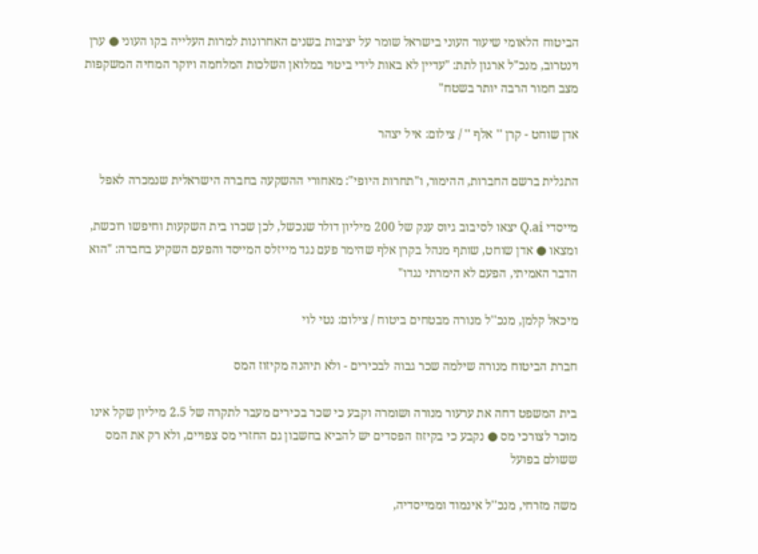הביטוח הלאומי שיעור העוני בישראל שומר על יציבות בשנים האחרונות למרות העלייה בקו העוני ● ערן וינטרוב, מנכ"ל ארגון לתת: "עדיין לא באות לידי ביטוי במלואן השלכות המלחמה ויוקר המחיה המשקפות מצב חמור הרבה יותר בשטח"

אדן שוחט - קרן '' אלף '' / צילום: איל יצהר

התגלית ברשם החברות, ההימור, ו"תחרות היופי": מאחורי ההשקעה בחברה הישראלית שנמכרה לאפל

מייסדי Q.ai יצאו לסיבוב גיוס ענק של 200 מיליון דולר שנכשל, לכן שכרו בית השקעות וחיפשו רוכשת, ומצאו ● אדן שוחט, שותף מנהל בקרן אלף שהימר פעם נגד מייזלס המייסד והפעם השקיע בחברה: "הוא הדבר האמיתי, הפעם לא הימרתי נגדו"

מיכאל קלמן, מנכ''ל מנורה מבטחים ביטוח / צילום: נטי לוי

חברת הביטוח מנורה שילמה שכר גבוה לבכירים - ולא תיהנה מקיזוז המס

בית המשפט דחה את ערעור מנורה ושומרה וקבע כי שכר בכירים מעבר לתקרה של 2.5 מיליון שקל אינו מוכר לצורכי מס ● נקבע כי בקיזוז הפסדים יש להביא בחשבון גם החזרי מס צפויים, ולא רק את המס ששולם בפועל

משה מזרחי, מנכ''ל אינמוד וממייסדיה,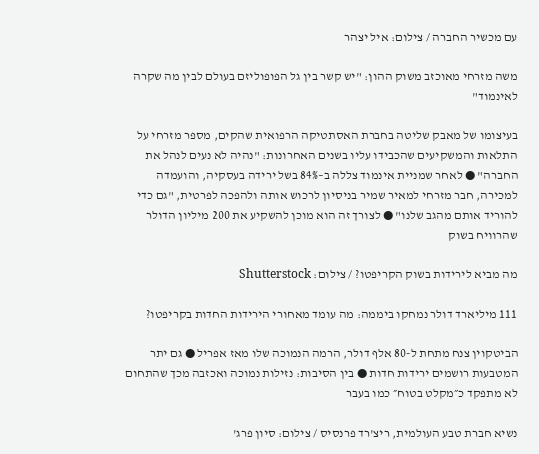עם מכשיר החברה / צילום: איל יצהר

משה מזרחי מאוכזב משוק ההון: "יש קשר בין גל הפופוליזם בעולם לבין מה שקרה לאינמוד"

בעיצומו של מאבק שליטה בחברת האסתטיקה הרפואית שהקים, מספר מזרחי על התלאות והמשקיעים שהכבידו עליו בשנים האחרונות: "נהיה לא נעים לנהל את החברה" ● לאחר שמניית אינמוד צללה ב–84% בשל ירידה בעסקיה, והועמדה למכירה, חבר מזרחי למאיר שמיר בניסיון לרכוש אותה ולהפכה לפרטית, "גם כדי להוריד אותם מהגב שלנו" ● לצורך זה הוא מוכן להשקיע את 200 מיליון הדולר שהרוויח בשוק

מה מביא לירידות בשוק הקריפטו? / צילום: Shutterstock

111 מיליארד דולר נמחקו ביממה: מה עומד מאחורי הירידות החדות בקריפטו?

הביטקוין צנח מתחת ל-80 אלף דולר, הרמה הנמוכה שלו מאז אפריל ● גם יתר המטבעות רושמים ירידות חדות ● בין הסיבות: נזילות נמוכה ואכזבה מכך שהתחום לא מתפקד כ״מקלט בטוח״ כמו בעבר

נשיא חברת טבע העולמית, ריצ'רד פרנסיס / צילום: סיון פרג'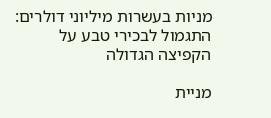מניות בעשרות מיליוני דולרים: התגמול לבכירי טבע על הקפיצה הגדולה

מניית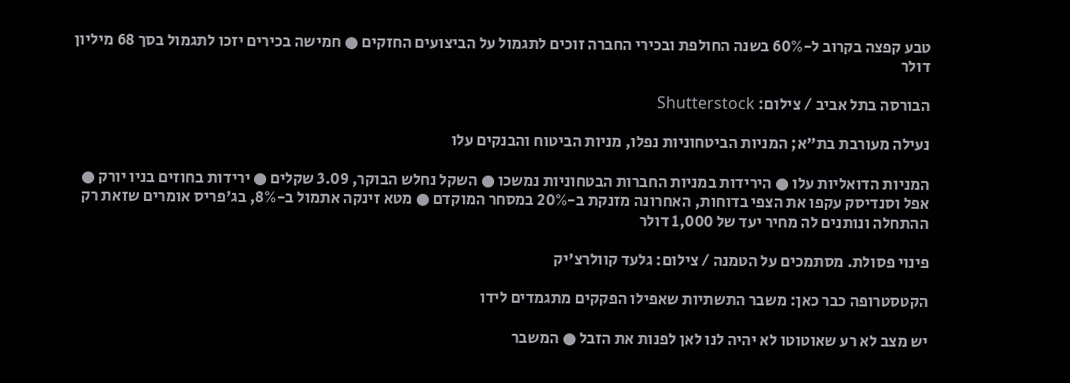טבע קפצה בקרוב ל-60% בשנה החולפת ובכירי החברה זוכים לתגמול על הביצועים החזקים ● חמישה בכירים יזכו לתגמול בסך 68 מיליון דולר

הבורסה בתל אביב / צילום: Shutterstock

נעילה מעורבת בת"א; המניות הביטחוניות נפלו, מניות הביטוח והבנקים עלו

המניות הדואליות עלו ● הירידות במניות החברות הבטחוניות נמשכו ● השקל נחלש הבוקר, 3.09 שקלים ● ירידות בחוזים בניו יורק ● אפל וסנדיסק עקפו את הצפי בדוחות, האחרונה מזנקת ב-20% במסחר המוקדם ● מטא זינקה אתמול ב-8%, בג'פריס אומרים שזאת רק ההתחלה ונותנים לה מחיר יעד של 1,000 דולר

פינוי פסולת. מסתמכים על הטמנה / צילום: גלעד קוולרצ'יק

הקטסטרופה כבר כאן: משבר התשתיות שאפילו הפקקים מתגמדים לידו

יש מצב לא רע שאוטוטו לא יהיה לנו לאן לפנות את הזבל ● המשבר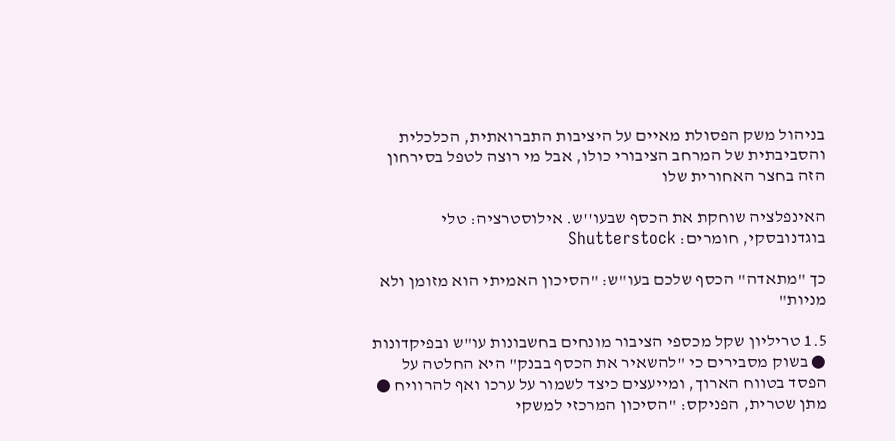בניהול משק הפסולת מאיים על היציבות התברואתית, הכלכלית והסביבתית של המרחב הציבורי כולו, אבל מי רוצה לטפל בסירחון הזה בחצר האחורית שלו

האינפלציה שוחקת את הכסף שבעו''ש. אילוסטרציה: טלי בוגדנובסקי, חומרים: Shutterstock

כך "מתאדה" הכסף שלכם בעו"ש: "הסיכון האמיתי הוא מזומן ולא מניות"

1.5 טריליון שקל מכספי הציבור מונחים בחשבונות עו"ש ובפיקדונות ● בשוק מסבירים כי "להשאיר את הכסף בבנק" היא החלטה על הפסד בטווח הארוך, ומייעצים כיצד לשמור על ערכו ואף להרוויח ● מתן שטרית, הפניקס: "הסיכון המרכזי למשקי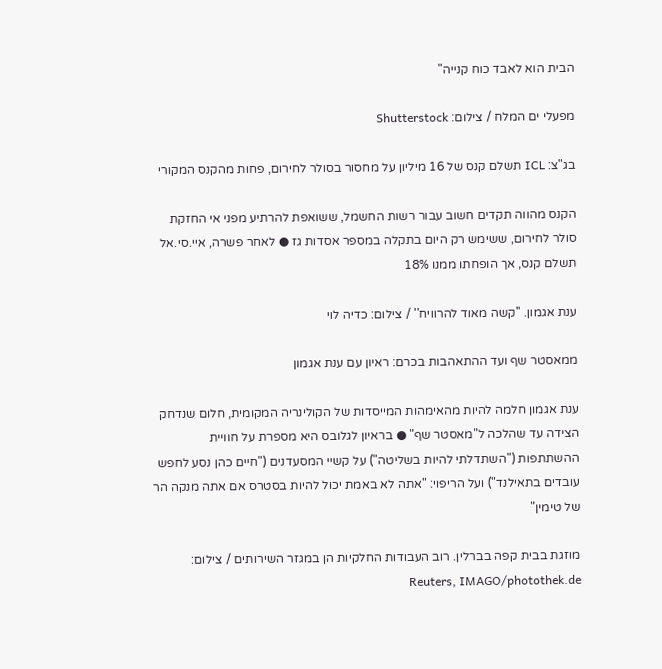הבית הוא לאבד כוח קנייה"

מפעלי ים המלח / צילום: Shutterstock

בג"צ: ICL תשלם קנס של 16 מיליון על מחסור בסולר לחירום, פחות מהקנס המקורי

הקנס מהווה תקדים חשוב עבור רשות החשמל, ששואפת להרתיע מפני אי החזקת סולר לחירום, ששימש רק היום בתקלה במספר אסדות גז ● לאחר פשרה, איי.סי.אל תשלם קנס, אך הופחתו ממנו 18%

ענת אגמון. ''קשה מאוד להרוויח'' / צילום: כדיה לוי

ממאסטר שף ועד ההתאהבות בכרם: ראיון עם ענת אגמון

ענת אגמון חלמה להיות מהאימהות המייסדות של הקולינריה המקומית, חלום שנדחק הצידה עד שהלכה ל"מאסטר שף" ● בראיון לגלובס היא מספרת על חוויית ההשתתפות ("השתדלתי להיות בשליטה") על קשיי המסעדנים ("חיים כהן נסע לחפש עובדים בתאילנד") ועל הריפוי: "אתה לא באמת יכול להיות בסטרס אם אתה מנקה הר של טימין"

מוזגת בבית קפה בברלין. רוב העבודות החלקיות הן במגזר השירותים / צילום: Reuters, IMAGO/photothek.de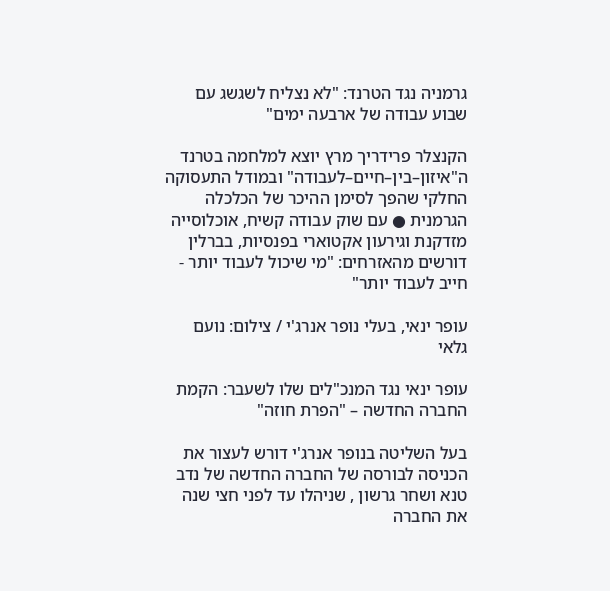גרמניה נגד הטרנד: "לא נצליח לשגשג עם שבוע עבודה של ארבעה ימים"

הקנצלר פרידריך מרץ יוצא למלחמה בטרנד ה"איזון–בין–חיים–לעבודה" ובמודל התעסוקה החלקי שהפך לסימן ההיכר של הכלכלה הגרמנית ● עם שוק עבודה קשיח, אוכלוסייה מזדקנת וגירעון אקטוארי בפנסיות, בברלין דורשים מהאזרחים: "מי שיכול לעבוד יותר - חייב לעבוד יותר"

עופר ינאי, בעלי נופר אנרג'י / צילום: נועם גלאי

עופר ינאי נגד המנכ"לים שלו לשעבר: הקמת החברה החדשה – "הפרת חוזה"

בעל השליטה בנופר אנרג'י דורש לעצור את הכניסה לבורסה של החברה החדשה של נדב טנא ושחר גרשון , שניהלו עד לפני חצי שנה את החברה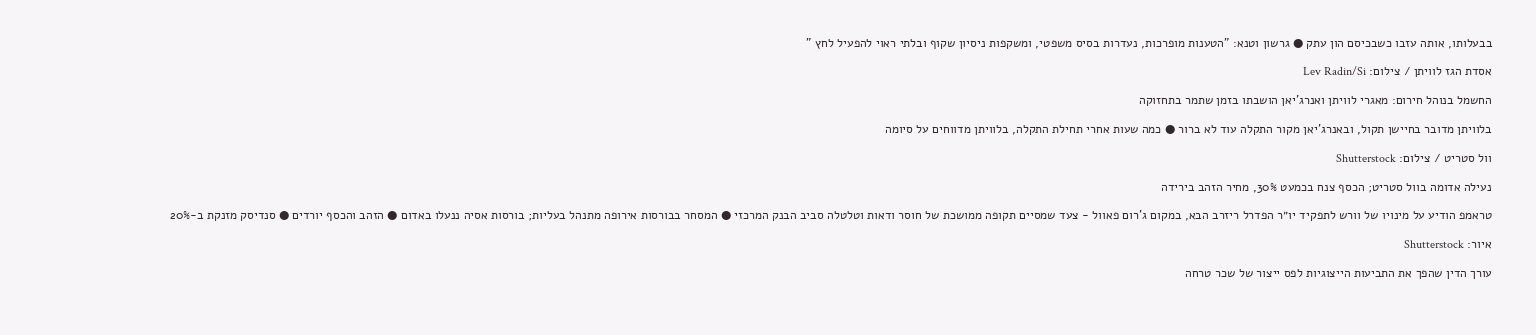בבעלותו, אותה עזבו כשבכיסם הון עתק ● גרשון וטנא: "הטענות מופרכות, נעדרות בסיס משפטי, ומשקפות ניסיון שקוף ובלתי ראוי להפעיל לחץ "

אסדת הגז לוויתן / צילום: Lev Radin/Si

החשמל בנוהל חירום: מאגרי לוויתן ואנרג'יאן הושבתו בזמן שתמר בתחזוקה

בלוויתן מדובר בחיישן תקול, ובאנרג'יאן מקור התקלה עוד לא ברור ● כמה שעות אחרי תחילת התקלה, בלוויתן מדווחים על סיומה

וול סטריט / צילום: Shutterstock

נעילה אדומה בוול סטריט; הכסף צנח בכמעט 30%, מחיר הזהב בירידה

טראמפ הודיע על מינויו של וורש לתפקיד יו״ר הפדרל ריזרב הבא, במקום ג'רום פאוול - צעד שמסיים תקופה ממושכת של חוסר ודאות וטלטלה סביב הבנק המרכזי ● המסחר בבורסות אירופה מתנהל בעליות; בורסות אסיה ננעלו באדום ● הזהב והכסף יורדים ● סנדיסק מזנקת ב-20%

איור: Shutterstock

עורך הדין שהפך את התביעות הייצוגיות לפס ייצור של שכר טרחה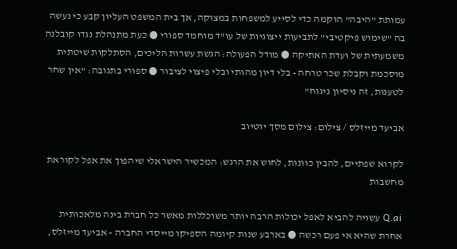עמותת "היבה" הוקמה כדי לסייע למשפחות במצוקה, אך בית המשפט העליון קבע כי נעשה בה "שימוש פיקטיבי" לתביעות ייצוגיות של עו"ד מוחמד ספורי ● כעת מתנהלת נגדו קובלנה משמעתית של ועדת האתיקה ● מודל הפעולה: הגשת עשרות הליכים, הסתלקות שיטתית מוסכמת וקבלת שכר טרחה - בלי דיון מהותי ובלי פיצוי לציבור ● ספורי בתגובה: "אין שחר לטענות, זה ניסיון ניגוח"

אביעד מייזלס / צילום: צילום מסך יוטיוב

לקרוא שפתיים, להבין כוונות, לחוש את הרגש: המכשיר הישראלי שיהפוך את אפל לקוראת מחשבות

Q.ai עשויה להביא לאפל יכולות הרבה יותר משוכללות מאשר כל חברת בינה מלאכותית אחרת שהיא אי פעם רכשה ● בארבע שנות קיומה הספיקו מייסדי החברה - אביעד מייזלס,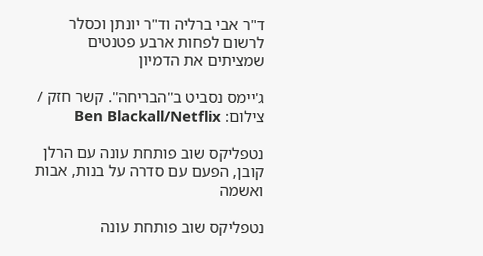ד"ר אבי ברליה וד"ר יונתן וכסלר לרשום לפחות ארבע פטנטים שמציתים את הדמיון

ג'יימס נסביט ב''הבריחה''. קשר חזק / צילום: Ben Blackall/Netflix

נטפליקס שוב פותחת עונה עם הרלן קובן, הפעם עם סדרה על בנות, אבות ואשמה

נטפליקס שוב פותחת עונה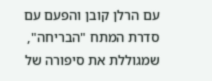עם הרלן קובן והפעם עם סדרת המתח "הבריחה", שמגוללת את סיפורה של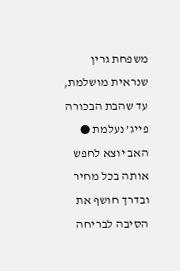משפחת גרין שנראית מושלמת, עד שהבת הבכורה פייג’ נעלמת ● האב יוצא לחפש אותה בכל מחיר ובדרך חושף את הסיבה לבריחה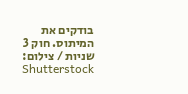בודקים את המיתוס. חוק 3 שניות / צילום: Shutterstock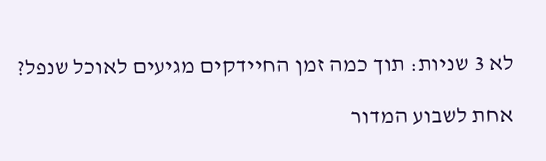לא 3 שניות: תוך כמה זמן החיידקים מגיעים לאוכל שנפל?

אחת לשבוע המדור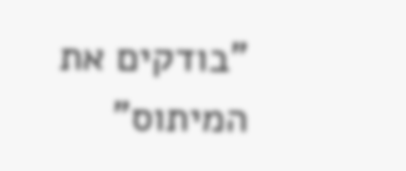"בודקים את המיתוס"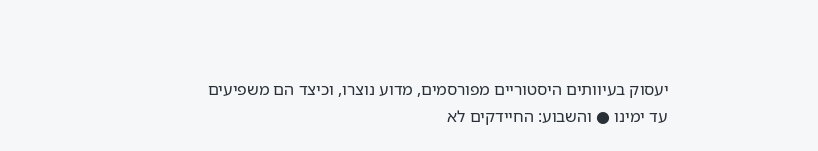יעסוק בעיוותים היסטוריים מפורסמים, מדוע נוצרו, וכיצד הם משפיעים עד ימינו ● והשבוע: החיידקים לא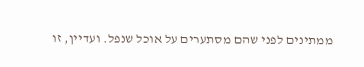ממתינים לפני שהם מסתערים על אוכל שנפל. ועדיין, זו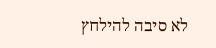לא סיבה להילחץ